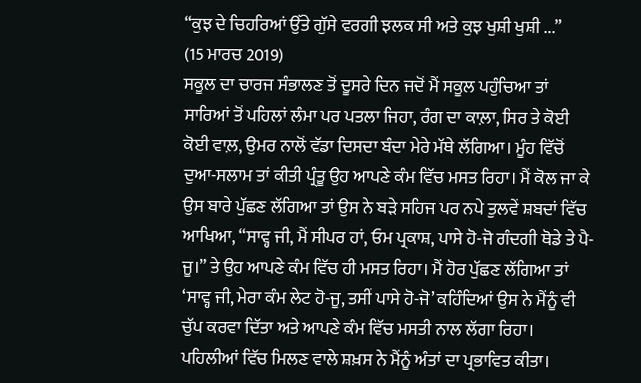“ਕੁਝ ਦੇ ਚਿਹਰਿਆਂ ਉੱਤੇ ਗੁੱਸੇ ਵਰਗੀ ਝਲਕ ਸੀ ਅਤੇ ਕੁਝ ਖੁਸ਼ੀ ਖੁਸ਼ੀ ...”
(15 ਮਾਰਚ 2019)
ਸਕੂਲ ਦਾ ਚਾਰਜ ਸੰਭਾਲਣ ਤੋਂ ਦੂਸਰੇ ਦਿਨ ਜਦੋਂ ਮੈਂ ਸਕੂਲ ਪਹੁੰਚਿਆ ਤਾਂ ਸਾਰਿਆਂ ਤੋਂ ਪਹਿਲਾਂ ਲੰਮਾ ਪਰ ਪਤਲਾ ਜਿਹਾ, ਰੰਗ ਦਾ ਕਾਲ਼ਾ, ਸਿਰ ਤੇ ਕੋਈ ਕੋਈ ਵਾਲ਼, ਉਮਰ ਨਾਲੋਂ ਵੱਡਾ ਦਿਸਦਾ ਬੰਦਾ ਮੇਰੇ ਮੱਥੇ ਲੱਗਿਆ। ਮੂੰਹ ਵਿੱਚੋਂ ਦੁਆ-ਸਲਾਮ ਤਾਂ ਕੀਤੀ ਪ੍ਰੰਤੂ ਉਹ ਆਪਣੇ ਕੰਮ ਵਿੱਚ ਮਸਤ ਰਿਹਾ। ਮੈਂ ਕੋਲ ਜਾ ਕੇ ਉਸ ਬਾਰੇ ਪੁੱਛਣ ਲੱਗਿਆ ਤਾਂ ਉਸ ਨੇ ਬੜੇ ਸਹਿਜ ਪਰ ਨਪੇ ਤੁਲਵੇਂ ਸ਼ਬਦਾਂ ਵਿੱਚ ਆਖਿਆ, “ਸਾਵ੍ਹ ਜੀ, ਮੈਂ ਸੀਪਰ ਹਾਂ, ਓਮ ਪ੍ਰਕਾਸ਼, ਪਾਸੇ ਹੋ-ਜੋ ਗੰਦਗੀ ਥੋਡੇ ਤੇ ਪੈ-ਜੂ।” ਤੇ ਉਹ ਆਪਣੇ ਕੰਮ ਵਿੱਚ ਹੀ ਮਸਤ ਰਿਹਾ। ਮੈਂ ਹੋਰ ਪੁੱਛਣ ਲੱਗਿਆ ਤਾਂ ‘ਸਾਵ੍ਹ ਜੀ, ਮੇਰਾ ਕੰਮ ਲੇਟ ਹੋ-ਜੂ, ਤਸੀਂ ਪਾਸੇ ਹੋ-ਜੋ’ ਕਹਿੰਦਿਆਂ ਉਸ ਨੇ ਮੈਂਨੂੰ ਵੀ ਚੁੱਪ ਕਰਵਾ ਦਿੱਤਾ ਅਤੇ ਆਪਣੇ ਕੰਮ ਵਿੱਚ ਮਸਤੀ ਨਾਲ ਲੱਗਾ ਰਿਹਾ। ਪਹਿਲੀਆਂ ਵਿੱਚ ਮਿਲਣ ਵਾਲੇ ਸ਼ਖ਼ਸ ਨੇ ਮੈਂਨੂੰ ਅੰਤਾਂ ਦਾ ਪ੍ਰਭਾਵਿਤ ਕੀਤਾ।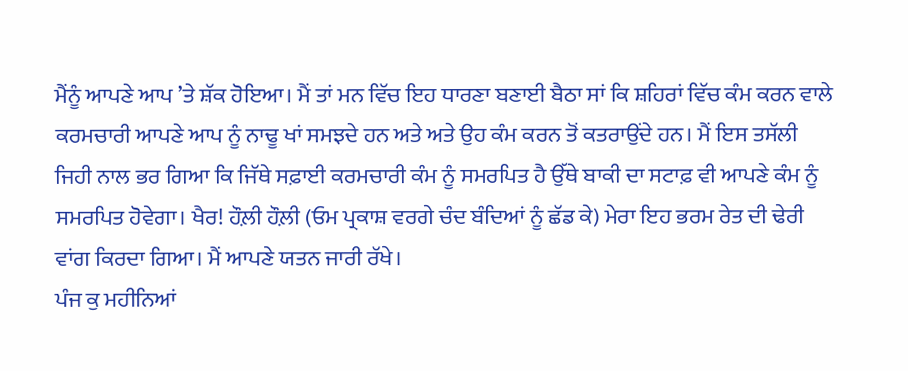ਮੈਂਨੂੰ ਆਪਣੇ ਆਪ ’ਤੇ ਸ਼ੱਕ ਹੋਇਆ। ਮੈਂ ਤਾਂ ਮਨ ਵਿੱਚ ਇਹ ਧਾਰਣਾ ਬਣਾਈ ਬੈਠਾ ਸਾਂ ਕਿ ਸ਼ਹਿਰਾਂ ਵਿੱਚ ਕੰਮ ਕਰਨ ਵਾਲੇ ਕਰਮਚਾਰੀ ਆਪਣੇ ਆਪ ਨੂੰ ਨਾਢੂ ਖਾਂ ਸਮਝਦੇ ਹਨ ਅਤੇ ਅਤੇ ਉਹ ਕੰਮ ਕਰਨ ਤੋਂ ਕਤਰਾਉਂਦੇ ਹਨ। ਮੈਂ ਇਸ ਤਸੱਲੀ ਜਿਹੀ ਨਾਲ ਭਰ ਗਿਆ ਕਿ ਜਿੱਥੇ ਸਫ਼ਾਈ ਕਰਮਚਾਰੀ ਕੰਮ ਨੂੰ ਸਮਰਪਿਤ ਹੈ ਉੱਥੇ ਬਾਕੀ ਦਾ ਸਟਾਫ਼ ਵੀ ਆਪਣੇ ਕੰਮ ਨੂੰ ਸਮਰਪਿਤ ਹੋਵੇਗਾ। ਖੈਰ! ਹੌਲ਼ੀ ਹੌਲ਼ੀ (ਓਮ ਪ੍ਰਕਾਸ਼ ਵਰਗੇ ਚੰਦ ਬੰਦਿਆਂ ਨੂੰ ਛੱਡ ਕੇ) ਮੇਰਾ ਇਹ ਭਰਮ ਰੇਤ ਦੀ ਢੇਰੀ ਵਾਂਗ ਕਿਰਦਾ ਗਿਆ। ਮੈਂ ਆਪਣੇ ਯਤਨ ਜਾਰੀ ਰੱਖੇ।
ਪੰਜ ਕੁ ਮਹੀਨਿਆਂ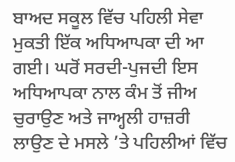ਬਾਅਦ ਸਕੂਲ ਵਿੱਚ ਪਹਿਲੀ ਸੇਵਾ ਮੁਕਤੀ ਇੱਕ ਅਧਿਆਪਕਾ ਦੀ ਆ ਗਈ। ਘਰੋਂ ਸਰਦੀ-ਪੁਜਦੀ ਇਸ ਅਧਿਆਪਕਾ ਨਾਲ ਕੰਮ ਤੋਂ ਜੀਅ ਚੁਰਾਉਣ ਅਤੇ ਜਾਅ੍ਹਲੀ ਹਾਜ਼ਰੀ ਲਾਉਣ ਦੇ ਮਸਲੇ ’ਤੇ ਪਹਿਲੀਆਂ ਵਿੱਚ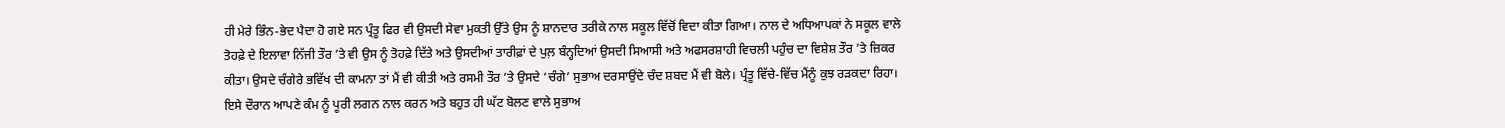ਹੀ ਮੇਰੇ ਭਿੰਨ-ਭੇਦ ਪੈਦਾ ਹੋ ਗਏ ਸਨ ਪ੍ਰੰਤੂ ਫਿਰ ਵੀ ਉਸਦੀ ਸੇਵਾ ਮੁਕਤੀ ਉੱਤੇ ਉਸ ਨੂੰ ਸ਼ਾਨਦਾਰ ਤਰੀਕੇ ਨਾਲ ਸਕੂਲ ਵਿੱਚੋਂ ਵਿਦਾ ਕੀਤਾ ਗਿਆ। ਨਾਲ ਦੇ ਅਧਿਆਪਕਾਂ ਨੇ ਸਕੂਲ ਵਾਲੇ ਤੋਹਫ਼ੇ ਦੇ ਇਲਾਵਾ ਨਿੱਜੀ ਤੌਰ ’ਤੇ ਵੀ ਉਸ ਨੂੰ ਤੋਹਫ਼ੇ ਦਿੱਤੇ ਅਤੇ ਉਸਦੀਆਂ ਤਾਰੀਫ਼ਾਂ ਦੇ ਪੁਲ਼ ਬੰਨ੍ਹਦਿਆਂ ਉਸਦੀ ਸਿਆਸੀ ਅਤੇ ਅਫਸਰਸ਼ਾਹੀ ਵਿਚਲੀ ਪਹੁੰਚ ਦਾ ਵਿਸ਼ੇਸ਼ ਤੌਰ ’ਤੇ ਜ਼ਿਕਰ ਕੀਤਾ। ਉਸਦੇ ਚੰਗੇਰੇ ਭਵਿੱਖ ਦੀ ਕਾਮਨਾ ਤਾਂ ਮੈਂ ਵੀ ਕੀਤੀ ਅਤੇ ਰਸਮੀ ਤੌਰ ’ਤੇ ਉਸਦੇ ‘ਚੰਗੇ’ ਸੁਭਾਅ ਦਰਸਾਉਂਦੇ ਚੰਦ ਸ਼ਬਦ ਮੈਂ ਵੀ ਬੋਲੇ। ਪ੍ਰੰਤੂ ਵਿੱਚੇ-ਵਿੱਚ ਮੈਂਨੂੰ ਕੁਝ ਰੜਕਦਾ ਰਿਹਾ।
ਇਸੇ ਦੌਰਾਨ ਆਪਣੇ ਕੰਮ ਨੂੰ ਪੂਰੀ ਲਗਨ ਨਾਲ ਕਰਨ ਅਤੇ ਬਹੁਤ ਹੀ ਘੱਟ ਬੋਲਣ ਵਾਲੇ ਸੁਭਾਅ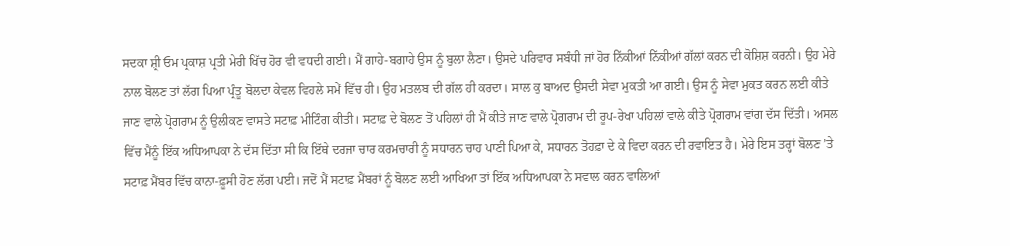ਸਦਕਾ ਸ਼੍ਰੀ ਓਮ ਪ੍ਰਕਾਸ਼ ਪ੍ਰਤੀ ਮੇਰੀ ਖਿੱਚ ਹੋਰ ਵੀ ਵਧਦੀ ਗਈ। ਮੈਂ ਗਾਹੇ-ਬਗਾਹੇ ਉਸ ਨੂੰ ਬੁਲਾ ਲੈਣਾ। ਉਸਦੇ ਪਰਿਵਾਰ ਸਬੰਧੀ ਜਾਂ ਹੋਰ ਨਿੱਕੀਆਂ ਨਿੱਕੀਆਂ ਗੱਲਾਂ ਕਰਨ ਦੀ ਕੋਸ਼ਿਸ਼ ਕਰਨੀ। ਉਹ ਮੇਰੇ ਨਾਲ ਬੋਲਣ ਤਾਂ ਲੱਗ ਪਿਆ ਪ੍ਰੰਤੂ ਬੋਲਦਾ ਕੇਵਲ ਵਿਹਲੇ ਸਮੇਂ ਵਿੱਚ ਹੀ। ਉਹ ਮਤਲਬ ਦੀ ਗੱਲ ਹੀ ਕਰਦਾ। ਸਾਲ ਕੁ ਬਾਅਦ ਉਸਦੀ ਸੇਵਾ ਮੁਕਤੀ ਆ ਗਈ। ਉਸ ਨੂੰ ਸੇਵਾ ਮੁਕਤ ਕਰਨ ਲਈ ਕੀਤੇ ਜਾਣ ਵਾਲੇ ਪ੍ਰੋਗਰਾਮ ਨੂੰ ਉਲੀਕਣ ਵਾਸਤੇ ਸਟਾਫ਼ ਮੀਟਿੰਗ ਕੀਤੀ। ਸਟਾਫ਼ ਦੇ ਬੋਲਣ ਤੋਂ ਪਹਿਲਾਂ ਹੀ ਮੈਂ ਕੀਤੇ ਜਾਣ ਵਾਲੇ ਪ੍ਰੋਗਰਾਮ ਦੀ ਰੂਪ-ਰੇਖਾ ਪਹਿਲਾਂ ਵਾਲੇ ਕੀਤੇ ਪ੍ਰੋਗਰਾਮ ਵਾਂਗ ਦੱਸ ਦਿੱਤੀ। ਅਸਲ ਵਿੱਚ ਮੈਂਨੂੰ ਇੱਕ ਅਧਿਆਪਕਾ ਨੇ ਦੱਸ ਦਿੱਤਾ ਸੀ ਕਿ ਇੱਥੇ ਦਰਜਾ ਚਾਰ ਕਰਮਚਾਰੀ ਨੂੰ ਸਧਾਰਨ ਚਾਹ ਪਾਣੀ ਪਿਆ ਕੇ, ਸਧਾਰਨ ਤੋਹਫ਼ਾ ਦੇ ਕੇ ਵਿਦਾ ਕਰਨ ਦੀ ਰਵਾਇਤ ਹੈ। ਮੇਰੇ ਇਸ ਤਰ੍ਹਾਂ ਬੋਲਣ ’ਤੇ ਸਟਾਫ਼ ਮੈਂਬਰ ਵਿੱਚ ਕਾਨਾ-ਫ਼ੂਸੀ ਹੋਣ ਲੱਗ ਪਈ। ਜਦੋਂ ਮੈਂ ਸਟਾਫ਼ ਮੈਂਬਰਾਂ ਨੂੰ ਬੋਲਣ ਲਈ ਆਖਿਆ ਤਾਂ ਇੱਕ ਅਧਿਆਪਕਾ ਨੇ ਸਵਾਲ ਕਰਨ ਵਾਲਿਆਂ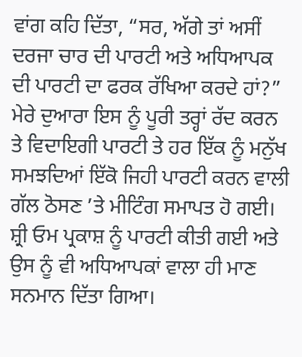ਵਾਂਗ ਕਹਿ ਦਿੱਤਾ, “ਸਰ, ਅੱਗੇ ਤਾਂ ਅਸੀਂ ਦਰਜਾ ਚਾਰ ਦੀ ਪਾਰਟੀ ਅਤੇ ਅਧਿਆਪਕ ਦੀ ਪਾਰਟੀ ਦਾ ਫਰਕ ਰੱਖਿਆ ਕਰਦੇ ਹਾਂ?” ਮੇਰੇ ਦੁਆਰਾ ਇਸ ਨੂੰ ਪੂਰੀ ਤਰ੍ਹਾਂ ਰੱਦ ਕਰਨ ਤੇ ਵਿਦਾਇਗੀ ਪਾਰਟੀ ਤੇ ਹਰ ਇੱਕ ਨੂੰ ਮਨੁੱਖ ਸਮਝਦਿਆਂ ਇੱਕੋ ਜਿਹੀ ਪਾਰਟੀ ਕਰਨ ਵਾਲੀ ਗੱਲ ਠੋਸਣ ’ਤੇ ਮੀਟਿੰਗ ਸਮਾਪਤ ਹੋ ਗਈ।
ਸ਼੍ਰੀ ਓਮ ਪ੍ਰਕਾਸ਼ ਨੂੰ ਪਾਰਟੀ ਕੀਤੀ ਗਈ ਅਤੇ ਉਸ ਨੂੰ ਵੀ ਅਧਿਆਪਕਾਂ ਵਾਲਾ ਹੀ ਮਾਣ ਸਨਮਾਨ ਦਿੱਤਾ ਗਿਆ।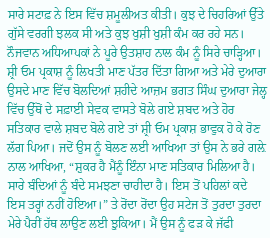ਸਾਰੇ ਸਟਾਫ਼ ਨੇ ਇਸ ਵਿੱਚ ਸ਼ਮੂਲੀਅਤ ਕੀਤੀ। ਕੁਝ ਦੇ ਚਿਹਰਿਆਂ ਉੱਤੇ ਗੁੱਸੇ ਵਰਗੀ ਝਲਕ ਸੀ ਅਤੇ ਕੁਝ ਖੁਸ਼ੀ ਖੁਸ਼ੀ ਕੰਮ ਕਰ ਰਹੇ ਸਨ। ਨੌਜਵਾਨ ਅਧਿਆਪਕਾਂ ਨੇ ਪੂਰੇ ਉਤਸ਼ਾਹ ਨਾਲ ਕੰਮ ਨੂੰ ਸਿਰੇ ਚਾੜ੍ਹਿਆ। ਸ਼੍ਰੀ ਓਮ ਪ੍ਰਕਾਸ਼ ਨੂੰ ਲਿਖਤੀ ਮਾਣ ਪੱਤਰ ਦਿੱਤਾ ਗਿਆ ਅਤੇ ਮੇਰੇ ਦੁਆਰਾ ਉਸਦੇ ਮਾਣ ਵਿੱਚ ਬੋਲਦਿਆਂ ਸ਼ਹੀਦੇ ਆਜ਼ਮ ਭਗਤ ਸਿੰਘ ਦੁਆਰਾ ਜੇਲ੍ਹ ਵਿੱਚ ਉੱਥੋਂ ਦੇ ਸਫ਼ਾਈ ਸੇਵਕ ਵਾਸਤੇ ਬੋਲੇ ਗਏ ਸ਼ਬਦ ਅਤੇ ਹੋਰ ਸਤਿਕਾਰ ਵਾਲੇ ਸ਼ਬਦ ਬੋਲੇ ਗਏ ਤਾਂ ਸ਼੍ਰੀ ਓਮ ਪ੍ਰਕਾਸ਼ ਭਾਵੁਕ ਹੋ ਕੇ ਰੋਣ ਲੱਗ ਪਿਆ। ਜਦੋਂ ਉਸ ਨੂੰ ਬੋਲਣ ਲਈ ਆਖਿਆ ਤਾਂ ਉਸ ਨੇ ਭਰੇ ਗਲ਼ੇ ਨਾਲ ਆਖਿਆ, “ਸ਼ੁਕਰ ਹੈ ਮੈਂਨੂੰ ਇੰਨਾ ਮਾਣ ਸਤਿਕਾਰ ਮਿਲਿਆ ਹੈ। ਸਾਰੇ ਬੰਦਿਆਂ ਨੂੰ ਬੰਦੇ ਸਮਝਣਾ ਚਾਹੀਦਾ ਹੈ। ਇਸ ਤੋਂ ਪਹਿਲਾਂ ਕਦੇ ਇਸ ਤਰ੍ਹਾਂ ਨਹੀਂ ਹੋਇਆ।” ਤੇ ਰੋਂਦਾ ਰੋਂਦਾ ਉਹ ਸਟੇਜ ਤੋਂ ਤੁਰਦਾ ਤੁਰਦਾ ਮੇਰੇ ਪੈਰੀਂ ਹੱਥ ਲਾਉਣ ਲਈ ਝੁਕਿਆ। ਮੈਂ ਉਸ ਨੂੰ ਫੜ ਕੇ ਜੱਫੀ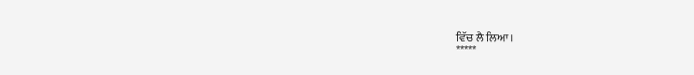ਵਿੱਚ ਲੈ ਲਿਆ।
*****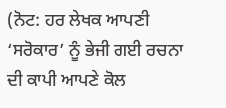(ਨੋਟ: ਹਰ ਲੇਖਕ ਆਪਣੀ ‘ਸਰੋਕਾਰ’ ਨੂੰ ਭੇਜੀ ਗਈ ਰਚਨਾ ਦੀ ਕਾਪੀ ਆਪਣੇ ਕੋਲ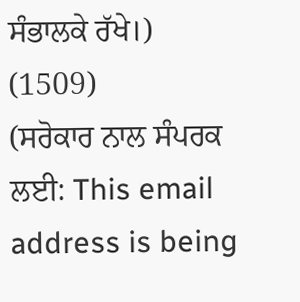ਸੰਭਾਲਕੇ ਰੱਖੇ।)
(1509)
(ਸਰੋਕਾਰ ਨਾਲ ਸੰਪਰਕ ਲਈ: This email address is being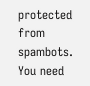protected from spambots. You need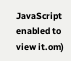JavaScript enabled to view it.om)